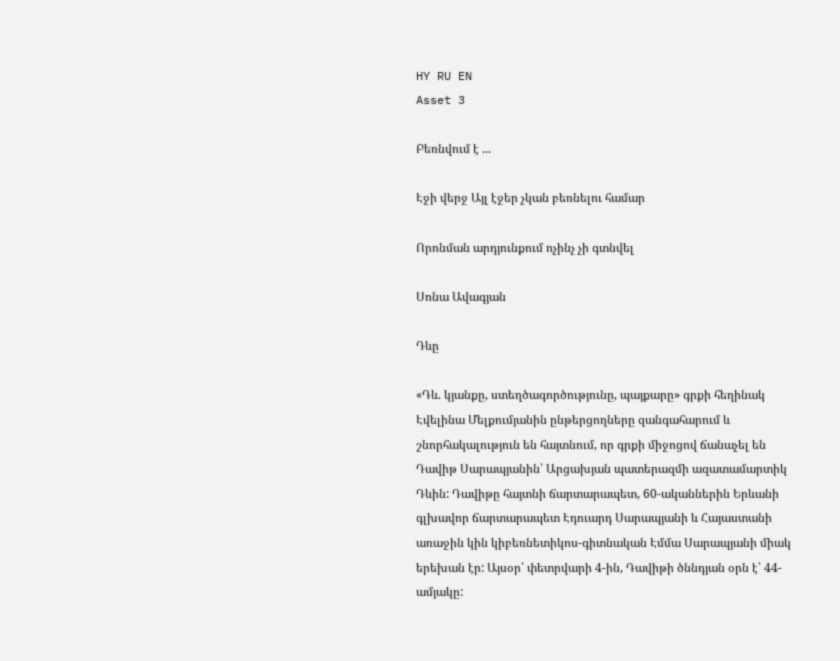HY RU EN
Asset 3

Բեռնվում է ...

Էջի վերջ Այլ էջեր չկան բեռնելու համար

Որոնման արդյունքում ոչինչ չի գտնվել

Սոնա Ավագյան

Դևը

«Դև. կյանքը, ստեղծագործությունը, պայքարը» գրքի հեղինակ Էվելինա Մելքումյանին ընթերցողները զանգահարում և շնորհակալություն են հայտնում, որ գրքի միջոցով ճանաչել են Դավիթ Սարապյանին՝ Արցախյան պատերազմի ազատամարտիկ Դևին: Դավիթը հայտնի ճարտարապետ, 60-ականներին Երևանի գլխավոր ճարտարապետ Էդուարդ Սարապյանի և Հայաստանի առաջին կին կիբեռնետիկոս-գիտնական Էմմա Սարապյանի միակ երեխան էր: Այսօր՝ փետրվարի 4-ին, Դավիթի ծննդյան օրն է՝ 44-ամյակը: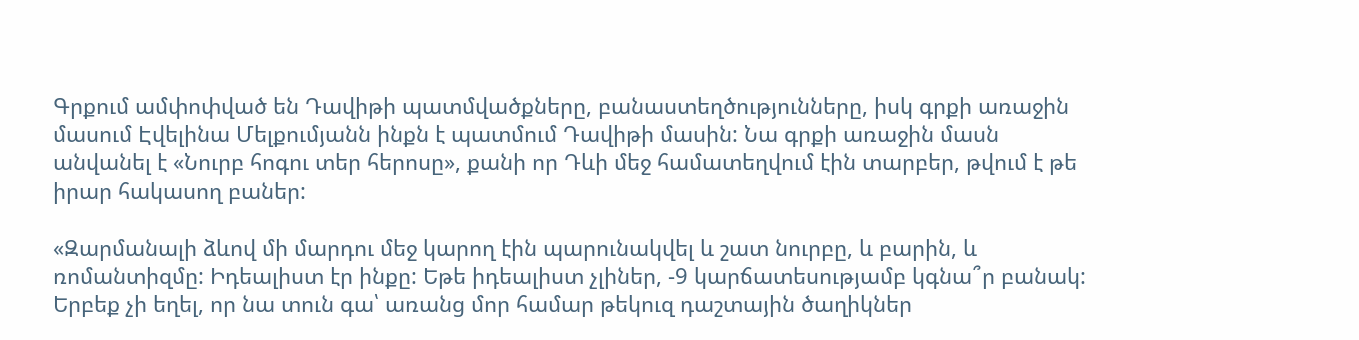Գրքում ամփոփված են Դավիթի պատմվածքները, բանաստեղծությունները, իսկ գրքի առաջին մասում Էվելինա Մելքումյանն ինքն է պատմում Դավիթի մասին: Նա գրքի առաջին մասն անվանել է «Նուրբ հոգու տեր հերոսը», քանի որ Դևի մեջ համատեղվում էին տարբեր, թվում է թե իրար հակասող բաներ:

«Զարմանալի ձևով մի մարդու մեջ կարող էին պարունակվել և շատ նուրբը, և բարին, և ռոմանտիզմը: Իդեալիստ էր ինքը: Եթե իդեալիստ չլիներ, -9 կարճատեսությամբ կգնա՞ր բանակ: Երբեք չի եղել, որ նա տուն գա՝ առանց մոր համար թեկուզ դաշտային ծաղիկներ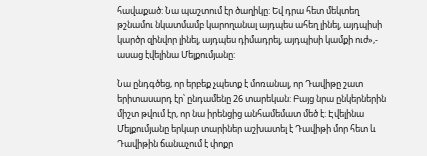հավաքած: Նա պաշտում էր ծաղիկը: Եվ դրա հետ մեկտեղ թշնամու նկատմամբ կարողանալ այդպես ահեղ լինել, այդպիսի կարծր զինվոր լինել, այդպես դիմադրել, այդպիսի կամքի ուժ»,- ասաց էվելինա Մելքումյանը:

Նա ընդգծեց, որ երբեք չպետք է մոռանալ, որ Դավիթը շատ երիտասարդ էր՝ ընդամենը 26 տարեկան: Բայց նրա ընկերներին միշտ թվում էր, որ նա իրենցից անհամեմատ մեծ է: Էվելինա Մելքումյանը երկար տարիներ աշխատել է Դավիթի մոր հետ և Դավիթին ճանաչում է փոքր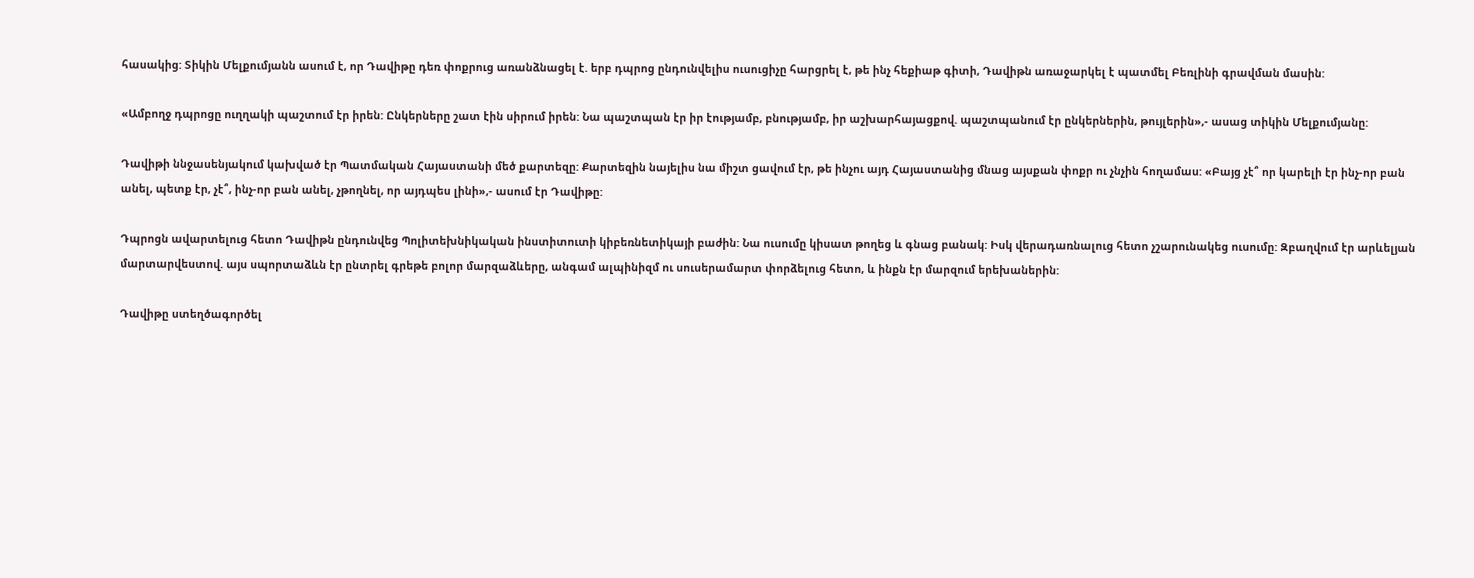հասակից: Տիկին Մելքումյանն ասում է, որ Դավիթը դեռ փոքրուց առանձնացել է. երբ դպրոց ընդունվելիս ուսուցիչը հարցրել է, թե ինչ հեքիաթ գիտի, Դավիթն առաջարկել է պատմել Բեռլինի գրավման մասին:

«Ամբողջ դպրոցը ուղղակի պաշտում էր իրեն: Ընկերները շատ էին սիրում իրեն: Նա պաշտպան էր իր էությամբ, բնությամբ, իր աշխարհայացքով. պաշտպանում էր ընկերներին, թույլերին»,- ասաց տիկին Մելքումյանը:

Դավիթի ննջասենյակում կախված էր Պատմական Հայաստանի մեծ քարտեզը: Քարտեզին նայելիս նա միշտ ցավում էր, թե ինչու այդ Հայաստանից մնաց այսքան փոքր ու չնչին հողամաս: «Բայց չէ՞ որ կարելի էր ինչ-որ բան անել, պետք էր, չէ՞, ինչ-որ բան անել, չթողնել, որ այդպես լինի»,- ասում էր Դավիթը:

Դպրոցն ավարտելուց հետո Դավիթն ընդունվեց Պոլիտեխնիկական ինստիտուտի կիբեռնետիկայի բաժին: Նա ուսումը կիսատ թողեց և գնաց բանակ: Իսկ վերադառնալուց հետո չշարունակեց ուսումը: Զբաղվում էր արևելյան մարտարվեստով. այս սպորտաձևն էր ընտրել գրեթե բոլոր մարզաձևերը, անգամ ալպինիզմ ու սուսերամարտ փորձելուց հետո, և ինքն էր մարզում երեխաներին:

Դավիթը ստեղծագործել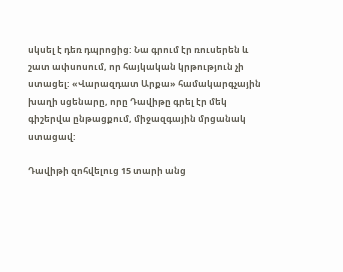սկսել է դեռ դպրոցից: Նա գրում էր ռուսերեն և շատ ափսոսում, որ հայկական կրթություն չի ստացել: «Վարազդատ Արքա» համակարգչային խաղի սցենարը, որը Դավիթը գրել էր մեկ գիշերվա ընթացքում, միջազգային մրցանակ ստացավ:

Դավիթի զոհվելուց 15 տարի անց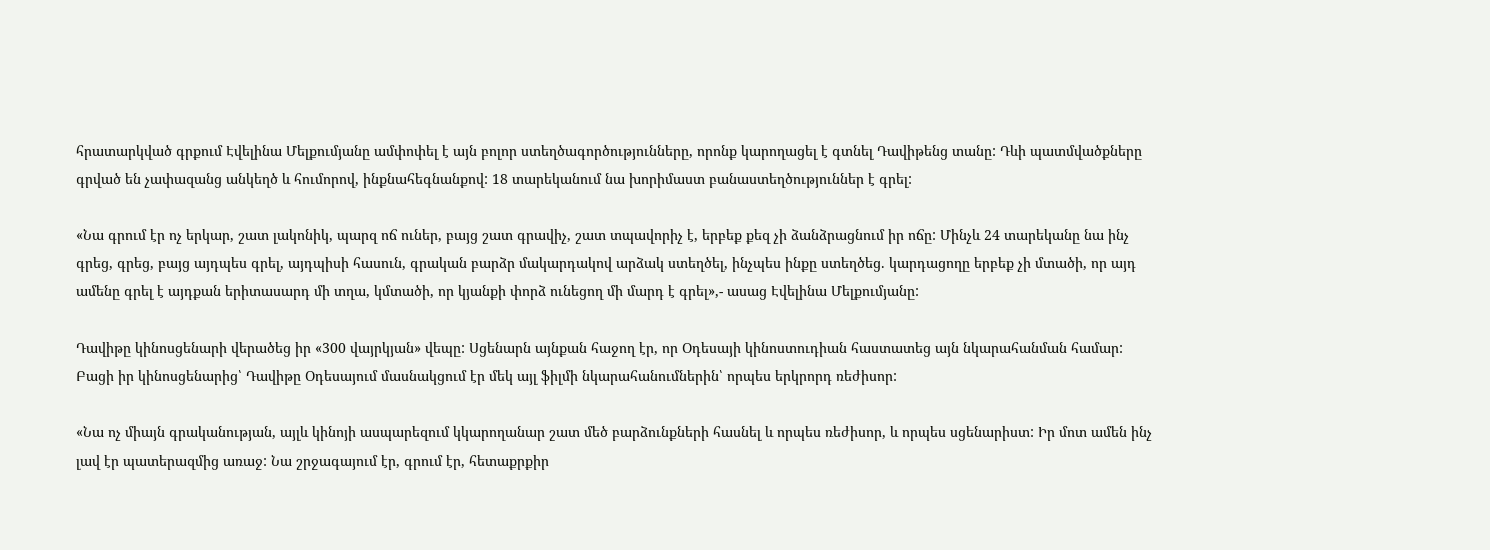հրատարկված գրքում Էվելինա Մելքումյանը ամփոփել է այն բոլոր ստեղծագործությունները, որոնք կարողացել է գտնել Դավիթենց տանը: Դևի պատմվածքները գրված են չափազանց անկեղծ և հումորով, ինքնահեգնանքով: 18 տարեկանում նա խորիմաստ բանաստեղծություններ է գրել:

«Նա գրում էր ոչ երկար, շատ լակոնիկ, պարզ ոճ ուներ, բայց շատ գրավիչ, շատ տպավորիչ է, երբեք քեզ չի ձանձրացնում իր ոճը: Մինչև 24 տարեկանը նա ինչ գրեց, գրեց, բայց այդպես գրել, այդպիսի հասուն, գրական բարձր մակարդակով արձակ ստեղծել, ինչպես ինքը ստեղծեց. կարդացողը երբեք չի մտածի, որ այդ ամենը գրել է այդքան երիտասարդ մի տղա, կմտածի, որ կյանքի փորձ ունեցող մի մարդ է գրել»,- ասաց Էվելինա Մելքումյանը:

Դավիթը կինոսցենարի վերածեց իր «300 վայրկյան» վեպը: Սցենարն այնքան հաջող էր, որ Օդեսայի կինոստուդիան հաստատեց այն նկարահանման համար: Բացի իր կինոսցենարից՝ Դավիթը Օդեսայում մասնակցում էր մեկ այլ ֆիլմի նկարահանումներին՝ որպես երկրորդ ռեժիսոր:

«Նա ոչ միայն գրականության, այլև կինոյի ասպարեզում կկարողանար շատ մեծ բարձունքների հասնել և որպես ռեժիսոր, և որպես սցենարիստ: Իր մոտ ամեն ինչ լավ էր պատերազմից առաջ: Նա շրջագայում էր, գրում էր, հետաքրքիր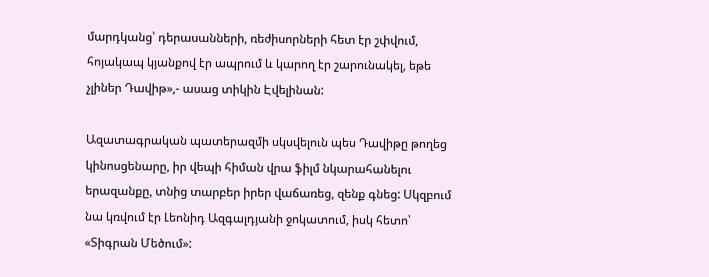մարդկանց՝ դերասանների, ռեժիսորների հետ էր շփվում, հոյակապ կյանքով էր ապրում և կարող էր շարունակել, եթե չլիներ Դավիթ»,- ասաց տիկին Էվելինան:

Ազատագրական պատերազմի սկսվելուն պես Դավիթը թողեց կինոսցենարը, իր վեպի հիման վրա ֆիլմ նկարահանելու երազանքը, տնից տարբեր իրեր վաճառեց, զենք գնեց: Սկզբում նա կռվում էր Լեոնիդ Ազգալդյանի ջոկատում, իսկ հետո՝ «Տիգրան Մեծում»: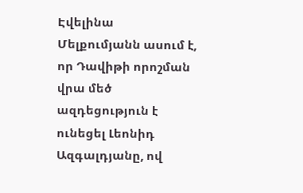Էվելինա Մելքումյանն ասում է, որ Դավիթի որոշման վրա մեծ ազդեցություն է ունեցել Լեոնիդ Ազգալդյանը, ով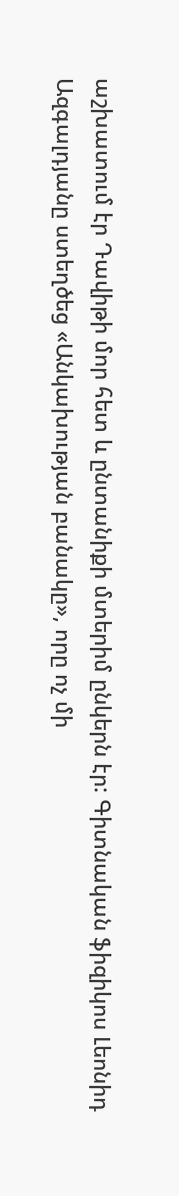աշխատում էր Դավիթի մոր հետ և ընտանիքի մտերիմ ընկերն էր: Գիտնական ֆիզիկոս Լեոնիդ Ազգալդյանը ստեղծեց «Անկախության բանակը», որը ոչ մի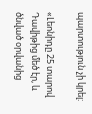պարտություն չի կրել:

«Լեոնիդը 25 տարով Դավիթից մեծ էր, և ծնված օրվանից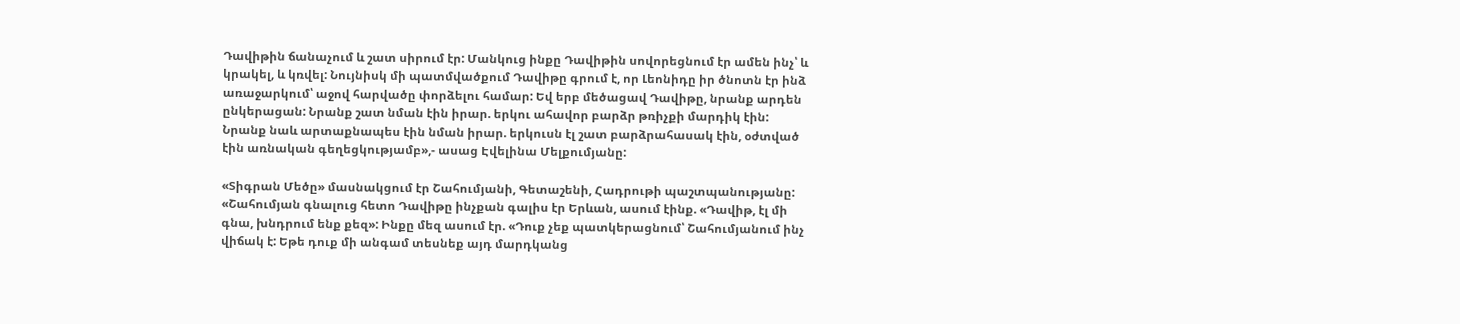Դավիթին ճանաչում և շատ սիրում էր: Մանկուց ինքը Դավիթին սովորեցնում էր ամեն ինչ՝ և կրակել, և կռվել: Նույնիսկ մի պատմվածքում Դավիթը գրում է, որ Լեոնիդը իր ծնոտն էր ինձ առաջարկում՝ աջով հարվածը փորձելու համար: Եվ երբ մեծացավ Դավիթը, նրանք արդեն ընկերացան: Նրանք շատ նման էին իրար. երկու ահավոր բարձր թռիչքի մարդիկ էին: Նրանք նաև արտաքնապես էին նման իրար. երկուսն էլ շատ բարձրահասակ էին, օժտված էին առնական գեղեցկությամբ»,- ասաց Էվելինա Մելքումյանը:

«Տիգրան Մեծը» մասնակցում էր Շահումյանի, Գետաշենի, Հադրութի պաշտպանությանը: «Շահումյան գնալուց հետո Դավիթը ինչքան գալիս էր Երևան, ասում էինք. «Դավիթ, էլ մի գնա, խնդրում ենք քեզ»: Ինքը մեզ ասում էր. «Դուք չեք պատկերացնում՝ Շահումյանում ինչ վիճակ է: Եթե դուք մի անգամ տեսնեք այդ մարդկանց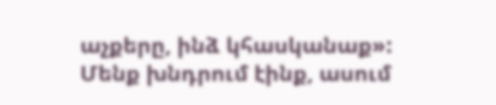աչքերը, ինձ կհասկանաք»: Մենք խնդրում էինք, ասում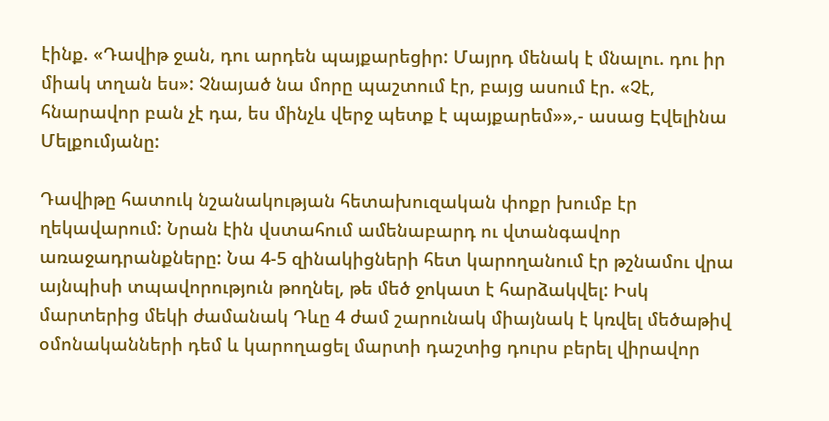էինք. «Դավիթ ջան, դու արդեն պայքարեցիր: Մայրդ մենակ է մնալու. դու իր միակ տղան ես»: Չնայած նա մորը պաշտում էր, բայց ասում էր. «Չէ, հնարավոր բան չէ դա, ես մինչև վերջ պետք է պայքարեմ»»,- ասաց Էվելինա Մելքումյանը:

Դավիթը հատուկ նշանակության հետախուզական փոքր խումբ էր ղեկավարում: Նրան էին վստահում ամենաբարդ ու վտանգավոր առաջադրանքները: Նա 4-5 զինակիցների հետ կարողանում էր թշնամու վրա այնպիսի տպավորություն թողնել, թե մեծ ջոկատ է հարձակվել: Իսկ մարտերից մեկի ժամանակ Դևը 4 ժամ շարունակ միայնակ է կռվել մեծաթիվ օմոնականների դեմ և կարողացել մարտի դաշտից դուրս բերել վիրավոր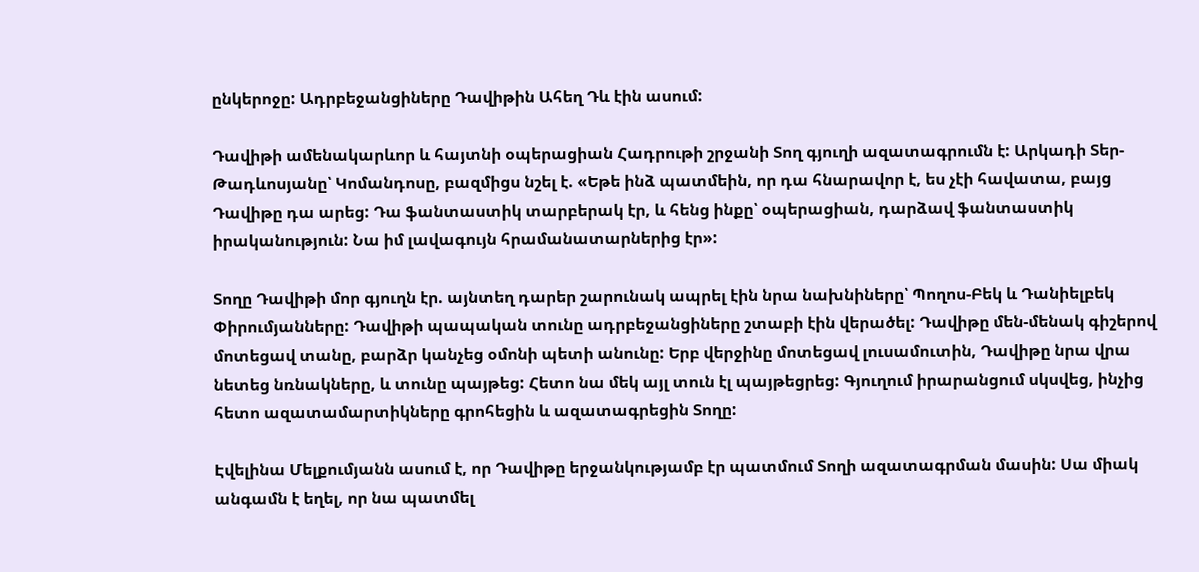ընկերոջը: Ադրբեջանցիները Դավիթին Ահեղ Դև էին ասում:

Դավիթի ամենակարևոր և հայտնի օպերացիան Հադրութի շրջանի Տող գյուղի ազատագրումն է: Արկադի Տեր-Թադևոսյանը՝ Կոմանդոսը, բազմիցս նշել է. «Եթե ինձ պատմեին, որ դա հնարավոր է, ես չէի հավատա, բայց Դավիթը դա արեց: Դա ֆանտաստիկ տարբերակ էր, և հենց ինքը՝ օպերացիան, դարձավ ֆանտաստիկ իրականություն: Նա իմ լավագույն հրամանատարներից էր»:

Տողը Դավիթի մոր գյուղն էր. այնտեղ դարեր շարունակ ապրել էին նրա նախնիները՝ Պողոս-Բեկ և Դանիելբեկ Փիրումյանները: Դավիթի պապական տունը ադրբեջանցիները շտաբի էին վերածել: Դավիթը մեն-մենակ գիշերով մոտեցավ տանը, բարձր կանչեց օմոնի պետի անունը: Երբ վերջինը մոտեցավ լուսամուտին, Դավիթը նրա վրա նետեց նռնակները, և տունը պայթեց: Հետո նա մեկ այլ տուն էլ պայթեցրեց: Գյուղում իրարանցում սկսվեց, ինչից հետո ազատամարտիկները գրոհեցին և ազատագրեցին Տողը:

Էվելինա Մելքումյանն ասում է, որ Դավիթը երջանկությամբ էր պատմում Տողի ազատագրման մասին: Սա միակ անգամն է եղել, որ նա պատմել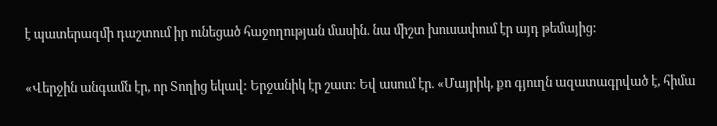է պատերազմի դաշտում իր ունեցած հաջողության մասին. նա միշտ խուսափում էր այդ թեմայից:

«Վերջին անգամն էր, որ Տողից եկավ: Երջանիկ էր շատ: Եվ ասում էր. «Մայրիկ, քո գյուղն ազատագրված է, հիմա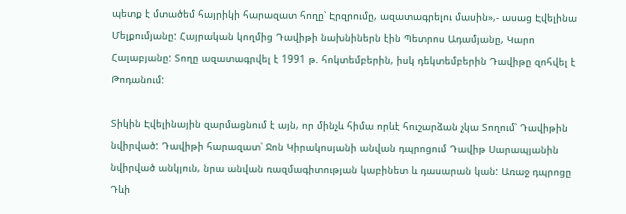պետք է մտածեմ հայրիկի հարազատ հողը՝ Էրզրումը, ազատագրելու մասին»,- ասաց Էվելինա Մելքումյանը: Հայրական կողմից Դավիթի նախնիներն էին Պետրոս Ադամյանը, Կարո Հալաբյանը: Տողը ազատագրվել է 1991 թ. հոկտեմբերին, իսկ դեկտեմբերին Դավիթը զոհվել է Թոդանում:

Տիկին Էվելինային զարմացնում է այն, որ մինչև հիմա որևէ հուշարձան չկա Տողում՝ Դավիթին նվիրված: Դավիթի հարազատ՝ Ջոն Կիրակոսյանի անվան դպրոցում Դավիթ Սարապյանին նվիրված անկյուն, նրա անվան ռազմագիտության կաբինետ և դասարան կան: Առաջ դպրոցը Դևի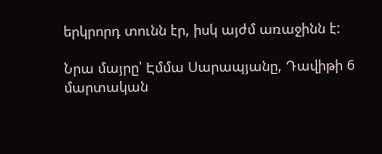երկրորդ տունն էր, իսկ այժմ առաջինն է:

Նրա մայրը՝ Էմմա Սարապյանը, Դավիթի 6 մարտական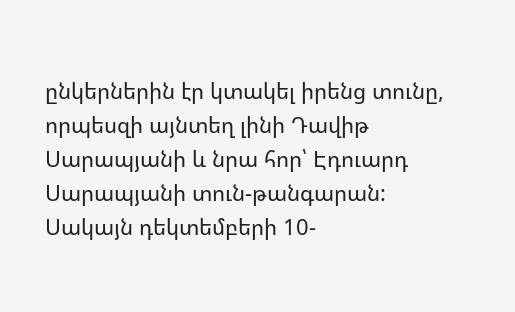ընկերներին էր կտակել իրենց տունը, որպեսզի այնտեղ լինի Դավիթ Սարապյանի և նրա հոր՝ Էդուարդ Սարապյանի տուն-թանգարան: Սակայն դեկտեմբերի 10-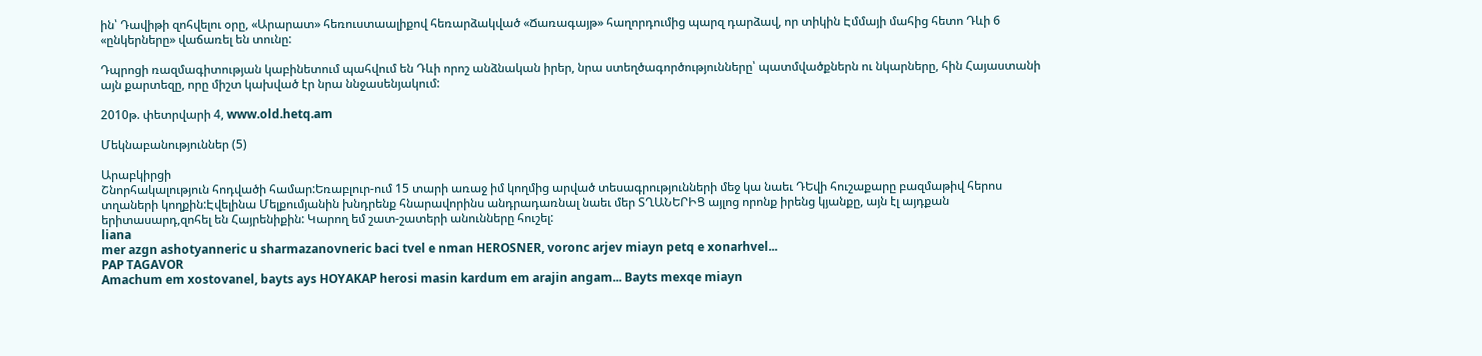ին՝ Դավիթի զոհվելու օրը, «Արարատ» հեռուստաալիքով հեռարձակված «Ճառագայթ» հաղորդումից պարզ դարձավ, որ տիկին Էմմայի մահից հետո Դևի 6 «ընկերները» վաճառել են տունը:

Դպրոցի ռազմագիտության կաբինետում պահվում են Դևի որոշ անձնական իրեր, նրա ստեղծագործությունները՝ պատմվածքներն ու նկարները, հին Հայաստանի այն քարտեզը, որը միշտ կախված էր նրա ննջասենյակում:

2010թ. փետրվարի 4, www.old.hetq.am

Մեկնաբանություններ (5)

Արաբկիրցի
Շնորհակալություն հոդվածի համար:Եռաբլուր-ում 15 տարի առաջ իմ կողմից արված տեսագրությունների մեջ կա նաեւ ԴԵվի հուշաքարը բազմաթիվ հերոս տղաների կողքին:Էվելինա Մելքումյանին խնդրենք հնարավորինս անդրադառնալ նաեւ մեր ՏՂԱՆԵՐԻՑ այլոց որոնք իրենց կյանքը, այն էլ այդքան երիտասարդ,զոհել են Հայրենիքին: Կարող եմ շատ-շատերի անունները հուշել:
liana
mer azgn ashotyanneric u sharmazanovneric baci tvel e nman HEROSNER, voronc arjev miayn petq e xonarhvel...
PAP TAGAVOR
Amachum em xostovanel, bayts ays HOYAKAP herosi masin kardum em arajin angam... Bayts mexqe miayn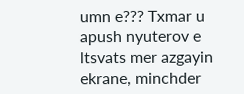umn e??? Txmar u apush nyuterov e ltsvats mer azgayin ekrane, minchder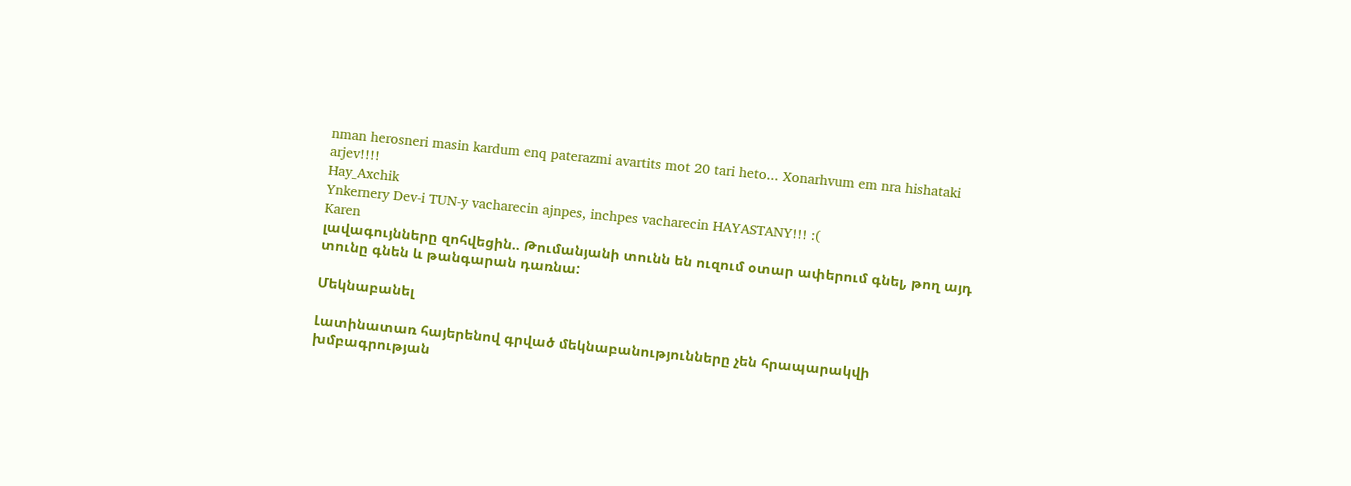nman herosneri masin kardum enq paterazmi avartits mot 20 tari heto... Xonarhvum em nra hishataki arjev!!!!
Hay_Axchik
Ynkernery Dev-i TUN-y vacharecin ajnpes, inchpes vacharecin HAYASTANY!!! :(
Karen
լավագույնները զոհվեցին.. Թումանյանի տունն են ուզում օտար ափերում գնել, թող այդ տունը գնեն և թանգարան դառնա:

Մեկնաբանել

Լատինատառ հայերենով գրված մեկնաբանությունները չեն հրապարակվի խմբագրության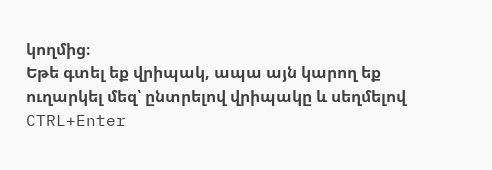կողմից։
Եթե գտել եք վրիպակ, ապա այն կարող եք ուղարկել մեզ՝ ընտրելով վրիպակը և սեղմելով CTRL+Enter